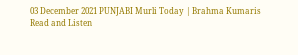03 December 2021 PUNJABI Murli Today | Brahma Kumaris
Read and Listen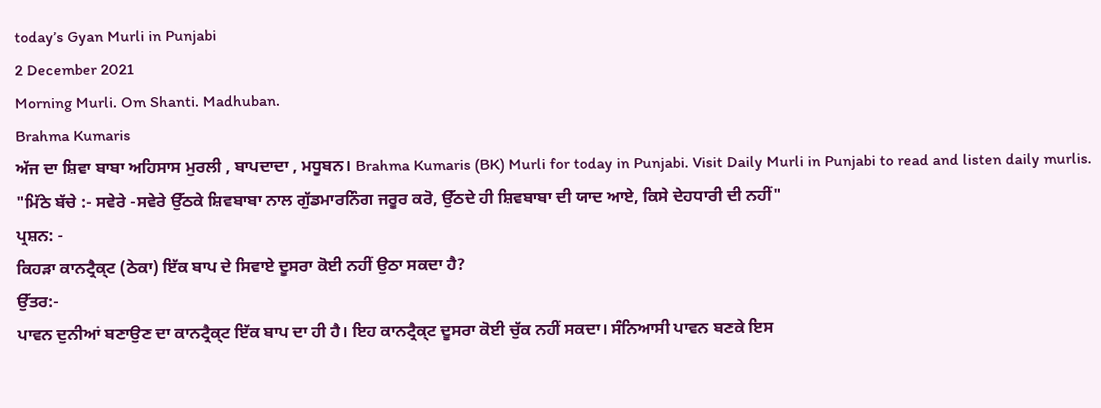today’s Gyan Murli in Punjabi
2 December 2021
Morning Murli. Om Shanti. Madhuban.
Brahma Kumaris
ਅੱਜ ਦਾ ਸ਼ਿਵਾ ਬਾਬਾ ਅਹਿਸਾਸ ਮੁਰਲੀ , ਬਾਪਦਾਦਾ , ਮਧੂਬਨ। Brahma Kumaris (BK) Murli for today in Punjabi. Visit Daily Murli in Punjabi to read and listen daily murlis.
"ਮਿੱਠੇ ਬੱਚੇ :- ਸਵੇਰੇ -ਸਵੇਰੇ ਉੱਠਕੇ ਸ਼ਿਵਬਾਬਾ ਨਾਲ ਗੁੱਡਮਾਰਨਿੰਗ ਜਰੂਰ ਕਰੋ, ਉੱਠਦੇ ਹੀ ਸ਼ਿਵਬਾਬਾ ਦੀ ਯਾਦ ਆਏ, ਕਿਸੇ ਦੇਹਧਾਰੀ ਦੀ ਨਹੀਂ"
ਪ੍ਰਸ਼ਨ: -
ਕਿਹੜਾ ਕਾਨਟ੍ਰੈਕ੍ਟ (ਠੇਕਾ) ਇੱਕ ਬਾਪ ਦੇ ਸਿਵਾਏ ਦੂਸਰਾ ਕੋਈ ਨਹੀਂ ਉਠਾ ਸਕਦਾ ਹੈ?
ਉੱਤਰ:-
ਪਾਵਨ ਦੁਨੀਆਂ ਬਣਾਉਣ ਦਾ ਕਾਨਟ੍ਰੈਕ੍ਟ ਇੱਕ ਬਾਪ ਦਾ ਹੀ ਹੈ। ਇਹ ਕਾਨਟ੍ਰੈਕ੍ਟ ਦੂਸਰਾ ਕੋਈ ਚੁੱਕ ਨਹੀਂ ਸਕਦਾ। ਸੰਨਿਆਸੀ ਪਾਵਨ ਬਣਕੇ ਇਸ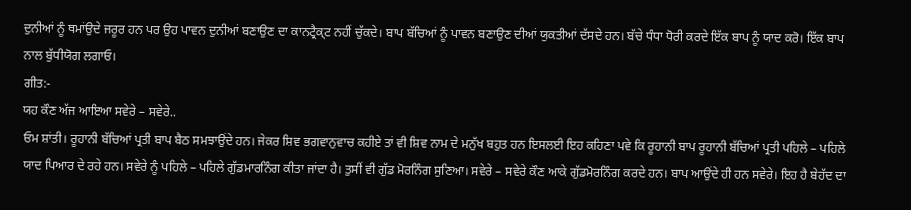ਦੁਨੀਆਂ ਨੂੰ ਥਮਾਂਉਦੇ ਜਰੂਰ ਹਨ ਪਰ ਉਹ ਪਾਵਨ ਦੁਨੀਆਂ ਬਣਾਉਣ ਦਾ ਕਾਨਟ੍ਰੈਕ੍ਟ ਨਹੀਂ ਚੁੱਕਦੇ। ਬਾਪ ਬੱਚਿਆਂ ਨੂੰ ਪਾਵਨ ਬਣਾਉਣ ਦੀਆਂ ਯੁਕਤੀਆਂ ਦੱਸਦੇ ਹਨ। ਬੱਚੇ ਧੰਧਾ ਧੋਰੀ ਕਰਦੇ ਇੱਕ ਬਾਪ ਨੂੰ ਯਾਦ ਕਰੋ। ਇੱਕ ਬਾਪ ਨਾਲ ਬੁੱਧੀਯੋਗ ਲਗਾਓ।
ਗੀਤ:-
ਯਹ ਕੌਣ ਅੱਜ ਆਇਆ ਸਵੇਰੇ – ਸਵੇਰੇ..
ਓਮ ਸ਼ਾਂਤੀ। ਰੂਹਾਨੀ ਬੱਚਿਆਂ ਪ੍ਰਤੀ ਬਾਪ ਬੈਠ ਸਮਝਾਉਂਦੇ ਹਨ। ਜੇਕਰ ਸ਼ਿਵ ਭਗਵਾਨੁਵਾਚ ਕਹੀਏ ਤਾਂ ਵੀ ਸ਼ਿਵ ਨਾਮ ਦੇ ਮਨੁੱਖ ਬਹੁਤ ਹਨ ਇਸਲਈ ਇਹ ਕਹਿਣਾ ਪਵੇ ਕਿ ਰੂਹਾਨੀ ਬਾਪ ਰੂਹਾਨੀ ਬੱਚਿਆਂ ਪ੍ਰਤੀ ਪਹਿਲੇ – ਪਹਿਲੇ ਯਾਦ ਪਿਆਰ ਦੇ ਰਹੇ ਹਨ। ਸਵੇਰੇ ਨੂੰ ਪਹਿਲੇ – ਪਹਿਲੇ ਗੁੱਡਮਾਰਨਿੰਗ ਕੀਤਾ ਜਾਂਦਾ ਹੈ। ਤੁਸੀਂ ਵੀ ਗੁੱਡ ਮੋਰਨਿੰਗ ਸੁਣਿਆ। ਸਵੇਰੇ – ਸਵੇਰੇ ਕੌਣ ਆਕੇ ਗੁੱਡਮੋਰਨਿੰਗ ਕਰਦੇ ਹਨ। ਬਾਪ ਆਉਂਦੇ ਹੀ ਹਨ ਸਵੇਰੇ। ਇਹ ਹੈ ਬੇਹੱਦ ਦਾ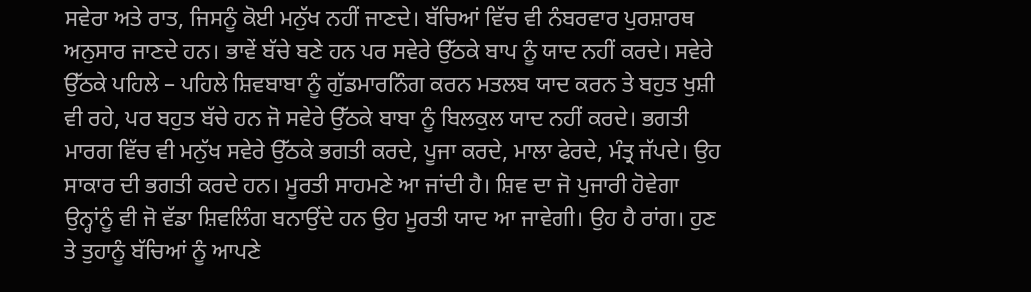ਸਵੇਰਾ ਅਤੇ ਰਾਤ, ਜਿਸਨੂੰ ਕੋਈ ਮਨੁੱਖ ਨਹੀਂ ਜਾਣਦੇ। ਬੱਚਿਆਂ ਵਿੱਚ ਵੀ ਨੰਬਰਵਾਰ ਪੁਰਸ਼ਾਰਥ ਅਨੁਸਾਰ ਜਾਣਦੇ ਹਨ। ਭਾਵੇਂ ਬੱਚੇ ਬਣੇ ਹਨ ਪਰ ਸਵੇਰੇ ਉੱਠਕੇ ਬਾਪ ਨੂੰ ਯਾਦ ਨਹੀਂ ਕਰਦੇ। ਸਵੇਰੇ ਉੱਠਕੇ ਪਹਿਲੇ – ਪਹਿਲੇ ਸ਼ਿਵਬਾਬਾ ਨੂੰ ਗੁੱਡਮਾਰਨਿੰਗ ਕਰਨ ਮਤਲਬ ਯਾਦ ਕਰਨ ਤੇ ਬਹੁਤ ਖੁਸ਼ੀ ਵੀ ਰਹੇ, ਪਰ ਬਹੁਤ ਬੱਚੇ ਹਨ ਜੋ ਸਵੇਰੇ ਉੱਠਕੇ ਬਾਬਾ ਨੂੰ ਬਿਲਕੁਲ ਯਾਦ ਨਹੀਂ ਕਰਦੇ। ਭਗਤੀ ਮਾਰਗ ਵਿੱਚ ਵੀ ਮਨੁੱਖ ਸਵੇਰੇ ਉੱਠਕੇ ਭਗਤੀ ਕਰਦੇ, ਪੂਜਾ ਕਰਦੇ, ਮਾਲਾ ਫੇਰਦੇ, ਮੰਤ੍ਰ ਜੱਪਦੇ। ਉਹ ਸਾਕਾਰ ਦੀ ਭਗਤੀ ਕਰਦੇ ਹਨ। ਮੂਰਤੀ ਸਾਹਮਣੇ ਆ ਜਾਂਦੀ ਹੈ। ਸ਼ਿਵ ਦਾ ਜੋ ਪੁਜਾਰੀ ਹੋਵੇਗਾ ਉਨ੍ਹਾਂਨੂੰ ਵੀ ਜੋ ਵੱਡਾ ਸ਼ਿਵਲਿੰਗ ਬਨਾਉਂਦੇ ਹਨ ਉਹ ਮੂਰਤੀ ਯਾਦ ਆ ਜਾਵੇਗੀ। ਉਹ ਹੈ ਰਾਂਗ। ਹੁਣ ਤੇ ਤੁਹਾਨੂੰ ਬੱਚਿਆਂ ਨੂੰ ਆਪਣੇ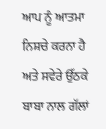ਆਪ ਨੂੰ ਆਤਮਾ ਨਿਸ਼ਚੇ ਕਰਨਾ ਹੈ ਅਤੇ ਸਵੇਰੇ ਉੱਠਕੇ ਬਾਬਾ ਨਾਲ ਗੱਲਾਂ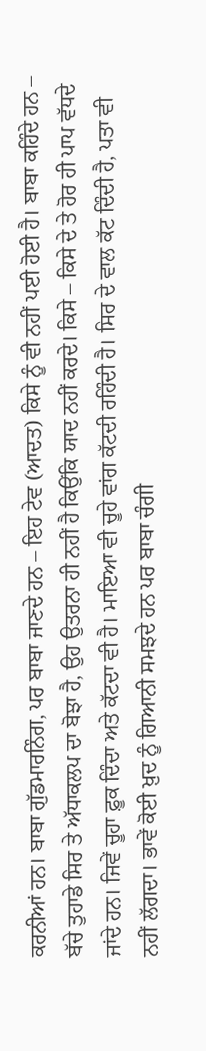ਕਰਨੀਆਂ ਹਨ। ਬਾਬਾ ਗੁੱਡਮਾਰਨਿੰਗ, ਪਰ ਬਾਬਾ ਜਾਣਦੇ ਹਨ – ਇਹ ਟੇਵ (ਆਦਤ) ਕਿਸੇ ਨੂੰ ਵੀ ਨਹੀਂ ਪਈ ਹੋਈ ਹੈ। ਬਾਬਾ ਕਹਿੰਦੇ ਹਨ – ਬੱਚੇ ਤੁਹਾਡੇ ਸਿਰ ਤੇ ਅੱਧਾਕਲਪ ਦਾ ਬੋਝਾ ਹੈ, ਉਹ ਉਤਰਨਾ ਹੀ ਨਹੀਂ ਹੈ ਕਿਉਂਕਿ ਯਾਦ ਨਹੀਂ ਕਰਦੇ। ਕਿਸੇ – ਕਿਸੇ ਦੇ ਤੇ ਹੋਰ ਹੀ ਪਾਪ ਵੱਧਦੇ ਜਾਂਦੇ ਹਨ। ਜਿਵੇਂ ਚੂਹਾ ਫ਼ੂਕ ਦਿੰਦਾ ਅਤੇ ਕੱਟਦਾ ਵੀ ਹੈ। ਮਾਇਆ ਵੀ ਚੂਹੇ ਵਾਂਗ ਕੱਟਦੀ ਰਹਿੰਦੀ ਹੈ। ਸਿਰ ਦੇ ਵਾਲ ਕੱਟ ਦਿੰਦੀ ਹੈ, ਪਤਾ ਵੀ ਨਹੀਂ ਲੱਗਦਾ। ਭਾਵੇਂ ਕੋਈ ਖ਼ੁਦ ਨੂੰ ਗਿਆਨੀ ਸਮਝਦੇ ਹਨ ਪਰ ਬਾਬਾ ਚੰਗੀ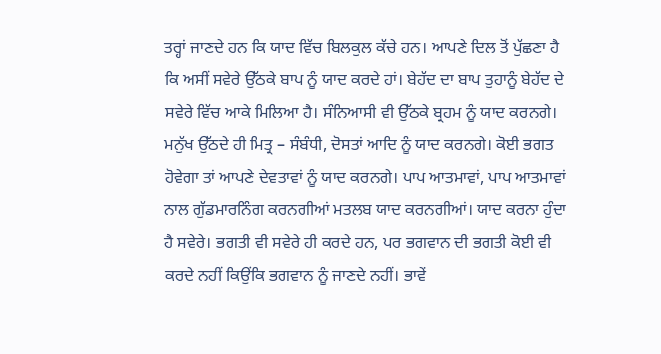ਤਰ੍ਹਾਂ ਜਾਣਦੇ ਹਨ ਕਿ ਯਾਦ ਵਿੱਚ ਬਿਲਕੁਲ ਕੱਚੇ ਹਨ। ਆਪਣੇ ਦਿਲ ਤੋਂ ਪੁੱਛਣਾ ਹੈ ਕਿ ਅਸੀਂ ਸਵੇਰੇ ਉੱਠਕੇ ਬਾਪ ਨੂੰ ਯਾਦ ਕਰਦੇ ਹਾਂ। ਬੇਹੱਦ ਦਾ ਬਾਪ ਤੁਹਾਨੂੰ ਬੇਹੱਦ ਦੇ ਸਵੇਰੇ ਵਿੱਚ ਆਕੇ ਮਿਲਿਆ ਹੈ। ਸੰਨਿਆਸੀ ਵੀ ਉੱਠਕੇ ਬ੍ਰਹਮ ਨੂੰ ਯਾਦ ਕਰਨਗੇ। ਮਨੁੱਖ ਉੱਠਦੇ ਹੀ ਮਿਤ੍ਰ – ਸੰਬੰਧੀ, ਦੋਸਤਾਂ ਆਦਿ ਨੂੰ ਯਾਦ ਕਰਨਗੇ। ਕੋਈ ਭਗਤ ਹੋਵੇਗਾ ਤਾਂ ਆਪਣੇ ਦੇਵਤਾਵਾਂ ਨੂੰ ਯਾਦ ਕਰਨਗੇ। ਪਾਪ ਆਤਮਾਵਾਂ, ਪਾਪ ਆਤਮਾਵਾਂ ਨਾਲ ਗੁੱਡਮਾਰਨਿੰਗ ਕਰਨਗੀਆਂ ਮਤਲਬ ਯਾਦ ਕਰਨਗੀਆਂ। ਯਾਦ ਕਰਨਾ ਹੁੰਦਾ ਹੈ ਸਵੇਰੇ। ਭਗਤੀ ਵੀ ਸਵੇਰੇ ਹੀ ਕਰਦੇ ਹਨ, ਪਰ ਭਗਵਾਨ ਦੀ ਭਗਤੀ ਕੋਈ ਵੀ ਕਰਦੇ ਨਹੀਂ ਕਿਉਂਕਿ ਭਗਵਾਨ ਨੂੰ ਜਾਣਦੇ ਨਹੀਂ। ਭਾਵੇਂ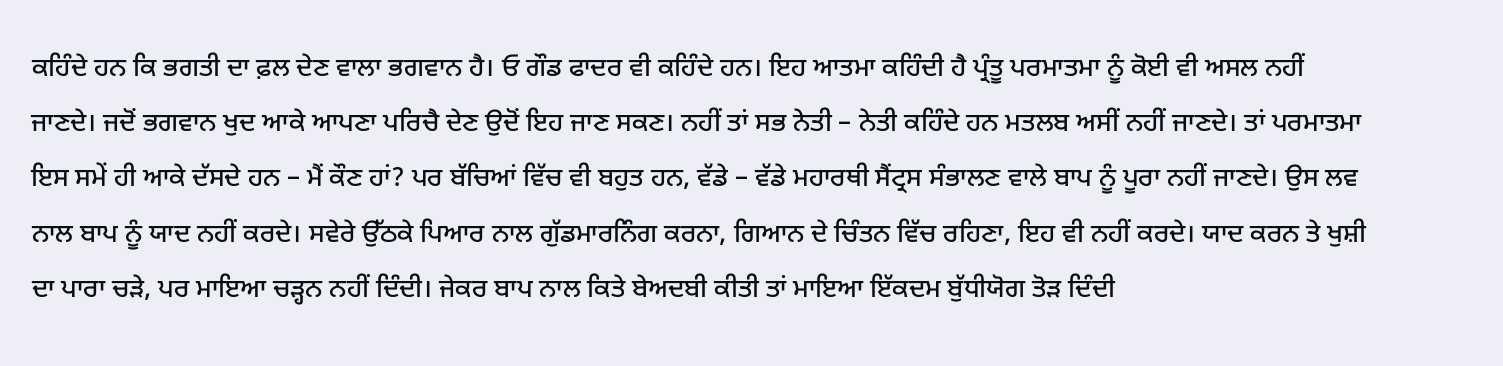ਕਹਿੰਦੇ ਹਨ ਕਿ ਭਗਤੀ ਦਾ ਫ਼ਲ ਦੇਣ ਵਾਲਾ ਭਗਵਾਨ ਹੈ। ਓ ਗੌਡ ਫਾਦਰ ਵੀ ਕਹਿੰਦੇ ਹਨ। ਇਹ ਆਤਮਾ ਕਹਿੰਦੀ ਹੈ ਪ੍ਰੰਤੂ ਪਰਮਾਤਮਾ ਨੂੰ ਕੋਈ ਵੀ ਅਸਲ ਨਹੀਂ ਜਾਣਦੇ। ਜਦੋਂ ਭਗਵਾਨ ਖੁਦ ਆਕੇ ਆਪਣਾ ਪਰਿਚੈ ਦੇਣ ਉਦੋਂ ਇਹ ਜਾਣ ਸਕਣ। ਨਹੀਂ ਤਾਂ ਸਭ ਨੇਤੀ – ਨੇਤੀ ਕਹਿੰਦੇ ਹਨ ਮਤਲਬ ਅਸੀਂ ਨਹੀਂ ਜਾਣਦੇ। ਤਾਂ ਪਰਮਾਤਮਾ ਇਸ ਸਮੇਂ ਹੀ ਆਕੇ ਦੱਸਦੇ ਹਨ – ਮੈਂ ਕੌਣ ਹਾਂ? ਪਰ ਬੱਚਿਆਂ ਵਿੱਚ ਵੀ ਬਹੁਤ ਹਨ, ਵੱਡੇ – ਵੱਡੇ ਮਹਾਰਥੀ ਸੈਂਟ੍ਰਸ ਸੰਭਾਲਣ ਵਾਲੇ ਬਾਪ ਨੂੰ ਪੂਰਾ ਨਹੀਂ ਜਾਣਦੇ। ਉਸ ਲਵ ਨਾਲ ਬਾਪ ਨੂੰ ਯਾਦ ਨਹੀਂ ਕਰਦੇ। ਸਵੇਰੇ ਉੱਠਕੇ ਪਿਆਰ ਨਾਲ ਗੁੱਡਮਾਰਨਿੰਗ ਕਰਨਾ, ਗਿਆਨ ਦੇ ਚਿੰਤਨ ਵਿੱਚ ਰਹਿਣਾ, ਇਹ ਵੀ ਨਹੀਂ ਕਰਦੇ। ਯਾਦ ਕਰਨ ਤੇ ਖੁਸ਼ੀ ਦਾ ਪਾਰਾ ਚੜੇ, ਪਰ ਮਾਇਆ ਚੜ੍ਹਨ ਨਹੀਂ ਦਿੰਦੀ। ਜੇਕਰ ਬਾਪ ਨਾਲ ਕਿਤੇ ਬੇਅਦਬੀ ਕੀਤੀ ਤਾਂ ਮਾਇਆ ਇੱਕਦਮ ਬੁੱਧੀਯੋਗ ਤੋੜ ਦਿੰਦੀ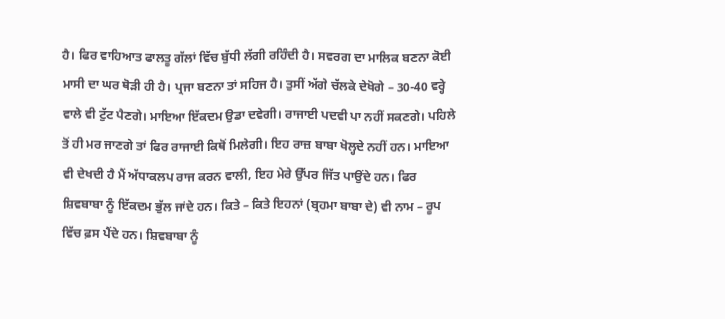ਹੈ। ਫਿਰ ਵਾਹਿਆਤ ਫਾਲਤੂ ਗੱਲਾਂ ਵਿੱਚ ਬੁੱਧੀ ਲੱਗੀ ਰਹਿੰਦੀ ਹੈ। ਸਵਰਗ ਦਾ ਮਾਲਿਕ ਬਣਨਾ ਕੋਈ ਮਾਸੀ ਦਾ ਘਰ ਥੋੜੀ ਹੀ ਹੈ। ਪ੍ਰਜਾ ਬਣਨਾ ਤਾਂ ਸਹਿਜ ਹੈ। ਤੁਸੀਂ ਅੱਗੇ ਚੱਲਕੇ ਦੇਖੋਗੇ – 30-40 ਵਰ੍ਹੇ ਵਾਲੇ ਵੀ ਟੁੱਟ ਪੈਣਗੇ। ਮਾਇਆ ਇੱਕਦਮ ਉਡਾ ਦਵੇਗੀ। ਰਾਜਾਈ ਪਦਵੀ ਪਾ ਨਹੀਂ ਸਕਣਗੇ। ਪਹਿਲੇ ਤੋਂ ਹੀ ਮਰ ਜਾਣਗੇ ਤਾਂ ਫਿਰ ਰਾਜਾਈ ਕਿਥੋਂ ਮਿਲੇਗੀ। ਇਹ ਰਾਜ਼ ਬਾਬਾ ਖੋਲ੍ਹਦੇ ਨਹੀਂ ਹਨ। ਮਾਇਆ ਵੀ ਦੇਖਦੀ ਹੈ ਮੈਂ ਅੱਧਾਕਲਪ ਰਾਜ ਕਰਨ ਵਾਲੀ, ਇਹ ਮੇਰੇ ਉੱਪਰ ਜਿੱਤ ਪਾਉਂਦੇ ਹਨ। ਫਿਰ ਸ਼ਿਵਬਾਬਾ ਨੂੰ ਇੱਕਦਮ ਭੁੱਲ ਜਾਂਦੇ ਹਨ। ਕਿਤੇ – ਕਿਤੇ ਇਹਨਾਂ (ਬ੍ਰਹਮਾ ਬਾਬਾ ਦੇ) ਵੀ ਨਾਮ – ਰੂਪ ਵਿੱਚ ਫ਼ਸ ਪੈਂਦੇ ਹਨ। ਸ਼ਿਵਬਾਬਾ ਨੂੰ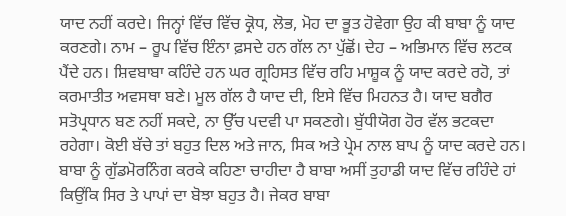ਯਾਦ ਨਹੀਂ ਕਰਦੇ। ਜਿਨ੍ਹਾਂ ਵਿੱਚ ਵਿੱਚ ਕ੍ਰੋਧ, ਲੋਭ, ਮੋਹ ਦਾ ਭੂਤ ਹੋਵੇਗਾ ਉਹ ਕੀ ਬਾਬਾ ਨੂੰ ਯਾਦ ਕਰਣਗੇ। ਨਾਮ – ਰੂਪ ਵਿੱਚ ਇੰਨਾ ਫ਼ਸਦੇ ਹਨ ਗੱਲ ਨਾ ਪੁੱਛੋਂ। ਦੇਹ – ਅਭਿਮਾਨ ਵਿੱਚ ਲਟਕ ਪੈਂਦੇ ਹਨ। ਸ਼ਿਵਬਾਬਾ ਕਹਿੰਦੇ ਹਨ ਘਰ ਗ੍ਰਹਿਸਤ ਵਿੱਚ ਰਹਿ ਮਾਸ਼ੂਕ ਨੂੰ ਯਾਦ ਕਰਦੇ ਰਹੋ, ਤਾਂ ਕਰਮਾਤੀਤ ਅਵਸਥਾ ਬਣੇ। ਮੂਲ ਗੱਲ ਹੈ ਯਾਦ ਦੀ, ਇਸੇ ਵਿੱਚ ਮਿਹਨਤ ਹੈ। ਯਾਦ ਬਗੈਰ ਸਤੋਪ੍ਰਧਾਨ ਬਣ ਨਹੀਂ ਸਕਦੇ, ਨਾ ਉੱਚ ਪਦਵੀ ਪਾ ਸਕਣਗੇ। ਬੁੱਧੀਯੋਗ ਹੋਰ ਵੱਲ ਭਟਕਦਾ ਰਹੇਗਾ। ਕੋਈ ਬੱਚੇ ਤਾਂ ਬਹੁਤ ਦਿਲ ਅਤੇ ਜਾਨ, ਸਿਕ ਅਤੇ ਪ੍ਰੇਮ ਨਾਲ ਬਾਪ ਨੂੰ ਯਾਦ ਕਰਦੇ ਹਨ। ਬਾਬਾ ਨੂੰ ਗੁੱਡਮੋਰਨਿੰਗ ਕਰਕੇ ਕਹਿਣਾ ਚਾਹੀਦਾ ਹੈ ਬਾਬਾ ਅਸੀਂ ਤੁਹਾਡੀ ਯਾਦ ਵਿੱਚ ਰਹਿੰਦੇ ਹਾਂ ਕਿਉਂਕਿ ਸਿਰ ਤੇ ਪਾਪਾਂ ਦਾ ਬੋਝਾ ਬਹੁਤ ਹੈ। ਜੇਕਰ ਬਾਬਾ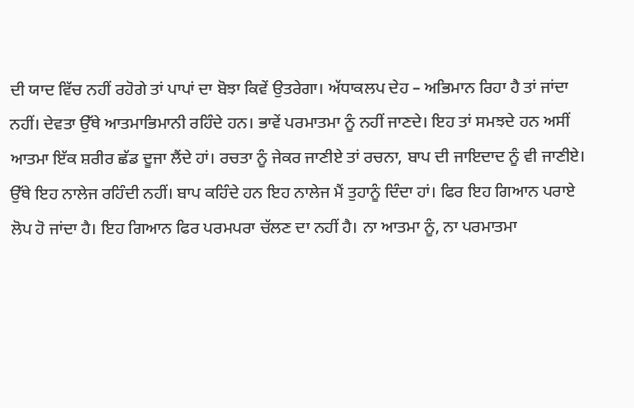ਦੀ ਯਾਦ ਵਿੱਚ ਨਹੀਂ ਰਹੋਗੇ ਤਾਂ ਪਾਪਾਂ ਦਾ ਬੋਝਾ ਕਿਵੇਂ ਉਤਰੇਗਾ। ਅੱਧਾਕਲਪ ਦੇਹ – ਅਭਿਮਾਨ ਰਿਹਾ ਹੈ ਤਾਂ ਜਾਂਦਾ ਨਹੀਂ। ਦੇਵਤਾ ਉੱਥੇ ਆਤਮਾਭਿਮਾਨੀ ਰਹਿੰਦੇ ਹਨ। ਭਾਵੇਂ ਪਰਮਾਤਮਾ ਨੂੰ ਨਹੀਂ ਜਾਣਦੇ। ਇਹ ਤਾਂ ਸਮਝਦੇ ਹਨ ਅਸੀਂ ਆਤਮਾ ਇੱਕ ਸ਼ਰੀਰ ਛੱਡ ਦੂਜਾ ਲੈਂਦੇ ਹਾਂ। ਰਚਤਾ ਨੂੰ ਜੇਕਰ ਜਾਣੀਏ ਤਾਂ ਰਚਨਾ, ਬਾਪ ਦੀ ਜਾਇਦਾਦ ਨੂੰ ਵੀ ਜਾਣੀਏ। ਉੱਥੇ ਇਹ ਨਾਲੇਜ ਰਹਿੰਦੀ ਨਹੀਂ। ਬਾਪ ਕਹਿੰਦੇ ਹਨ ਇਹ ਨਾਲੇਜ ਮੈਂ ਤੁਹਾਨੂੰ ਦਿੰਦਾ ਹਾਂ। ਫਿਰ ਇਹ ਗਿਆਨ ਪਰਾਏ ਲੋਪ ਹੋ ਜਾਂਦਾ ਹੈ। ਇਹ ਗਿਆਨ ਫਿਰ ਪਰਮਪਰਾ ਚੱਲਣ ਦਾ ਨਹੀਂ ਹੈ। ਨਾ ਆਤਮਾ ਨੂੰ, ਨਾ ਪਰਮਾਤਮਾ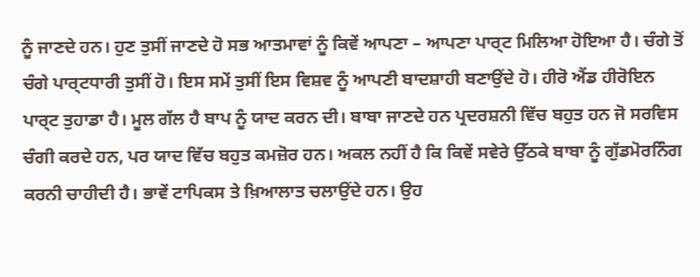ਨੂੰ ਜਾਣਦੇ ਹਨ। ਹੁਣ ਤੁਸੀਂ ਜਾਣਦੇ ਹੋ ਸਭ ਆਤਮਾਵਾਂ ਨੂੰ ਕਿਵੇਂ ਆਪਣਾ – ਆਪਣਾ ਪਾਰ੍ਟ ਮਿਲਿਆ ਹੋਇਆ ਹੈ। ਚੰਗੇ ਤੋਂ ਚੰਗੇ ਪਾਰ੍ਟਧਾਰੀ ਤੁਸੀਂ ਹੋ। ਇਸ ਸਮੇਂ ਤੁਸੀਂ ਇਸ ਵਿਸ਼ਵ ਨੂੰ ਆਪਣੀ ਬਾਦਸ਼ਾਹੀ ਬਣਾਉਂਦੇ ਹੋ। ਹੀਰੋ ਐਂਡ ਹੀਰੋਇਨ ਪਾਰ੍ਟ ਤੁਹਾਡਾ ਹੈ। ਮੂਲ ਗੱਲ ਹੈ ਬਾਪ ਨੂੰ ਯਾਦ ਕਰਨ ਦੀ। ਬਾਬਾ ਜਾਣਦੇ ਹਨ ਪ੍ਰਦਰਸ਼ਨੀ ਵਿੱਚ ਬਹੁਤ ਹਨ ਜੋ ਸਰਵਿਸ ਚੰਗੀ ਕਰਦੇ ਹਨ, ਪਰ ਯਾਦ ਵਿੱਚ ਬਹੁਤ ਕਮਜ਼ੋਰ ਹਨ। ਅਕਲ ਨਹੀਂ ਹੈ ਕਿ ਕਿਵੇਂ ਸਵੇਰੇ ਉੱਠਕੇ ਬਾਬਾ ਨੂੰ ਗੁੱਡਮੋਰਨਿੰਗ ਕਰਨੀ ਚਾਹੀਦੀ ਹੈ। ਭਾਵੇਂ ਟਾਪਿਕਸ ਤੇ ਖ਼ਿਆਲਾਤ ਚਲਾਉਂਦੇ ਹਨ। ਉਹ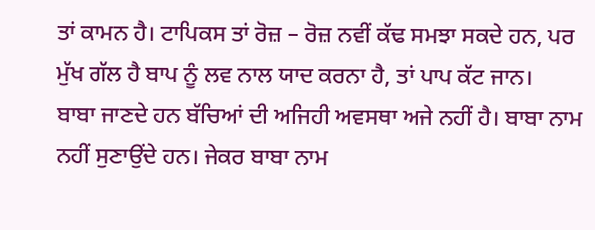ਤਾਂ ਕਾਮਨ ਹੈ। ਟਾਪਿਕਸ ਤਾਂ ਰੋਜ਼ – ਰੋਜ਼ ਨਵੀਂ ਕੱਢ ਸਮਝਾ ਸਕਦੇ ਹਨ, ਪਰ ਮੁੱਖ ਗੱਲ ਹੈ ਬਾਪ ਨੂੰ ਲਵ ਨਾਲ ਯਾਦ ਕਰਨਾ ਹੈ, ਤਾਂ ਪਾਪ ਕੱਟ ਜਾਨ।
ਬਾਬਾ ਜਾਣਦੇ ਹਨ ਬੱਚਿਆਂ ਦੀ ਅਜਿਹੀ ਅਵਸਥਾ ਅਜੇ ਨਹੀਂ ਹੈ। ਬਾਬਾ ਨਾਮ ਨਹੀਂ ਸੁਣਾਉਂਦੇ ਹਨ। ਜੇਕਰ ਬਾਬਾ ਨਾਮ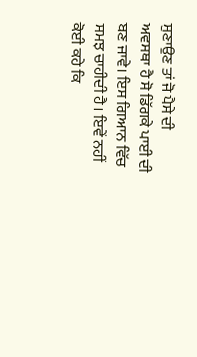ਸੁਣਾਉਣ ਤਾਂ ਜੋ ਪੈਸੇ ਦੀ ਅਵਸਥਾ ਹੈ ਸੋ ਡਿੱਗਕੇ ਪਾਈ ਦੀ ਬਣ ਜਾਵੇ। ਇਸ ਗਿਆਨ ਵਿੱਚ ਸਮਝ ਚਾਹੀਦੀ ਹੈ। ਇਵੇਂ ਨਹੀਂ ਕੋਈ ਕਹੇ ਕਿ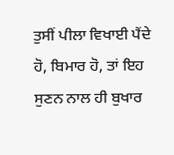ਤੁਸੀਂ ਪੀਲਾ ਵਿਖਾਈ ਪੈਂਦੇ ਹੋ, ਬਿਮਾਰ ਹੋ, ਤਾਂ ਇਹ ਸੁਣਨ ਨਾਲ ਹੀ ਬੁਖਾਰ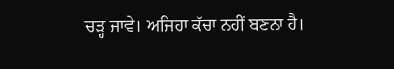ਚੜ੍ਹ ਜਾਵੇ। ਅਜਿਹਾ ਕੱਚਾ ਨਹੀਂ ਬਣਨਾ ਹੈ।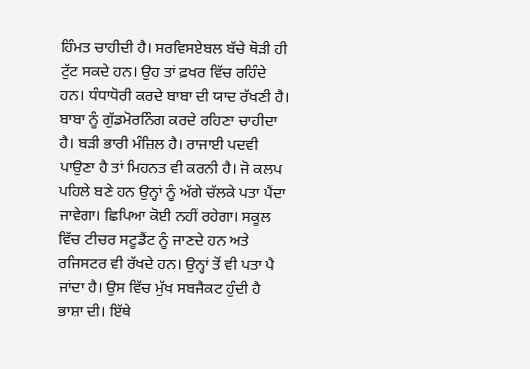ਹਿੰਮਤ ਚਾਹੀਦੀ ਹੈ। ਸਰਵਿਸਏਬਲ ਬੱਚੇ ਥੋੜੀ ਹੀ ਟੁੱਟ ਸਕਦੇ ਹਨ। ਉਹ ਤਾਂ ਫ਼ਖਰ ਵਿੱਚ ਰਹਿੰਦੇ ਹਨ। ਧੰਧਾਧੋਰੀ ਕਰਦੇ ਬਾਬਾ ਦੀ ਯਾਦ ਰੱਖਣੀ ਹੈ। ਬਾਬਾ ਨੂੰ ਗੁੱਡਮੋਰਨਿੰਗ ਕਰਦੇ ਰਹਿਣਾ ਚਾਹੀਦਾ ਹੈ। ਬੜੀ ਭਾਰੀ ਮੰਜ਼ਿਲ ਹੈ। ਰਾਜਾਈ ਪਦਵੀ ਪਾਉਣਾ ਹੈ ਤਾਂ ਮਿਹਨਤ ਵੀ ਕਰਨੀ ਹੈ। ਜੋ ਕਲਪ ਪਹਿਲੇ ਬਣੇ ਹਨ ਉਨ੍ਹਾਂ ਨੂੰ ਅੱਗੇ ਚੱਲਕੇ ਪਤਾ ਪੈਂਦਾ ਜਾਵੇਗਾ। ਛਿਪਿਆ ਕੋਈ ਨਹੀਂ ਰਹੇਗਾ। ਸਕੂਲ ਵਿੱਚ ਟੀਚਰ ਸਟੂਡੈਂਟ ਨੂੰ ਜਾਣਦੇ ਹਨ ਅਤੇ ਰਜਿਸਟਰ ਵੀ ਰੱਖਦੇ ਹਨ। ਉਨ੍ਹਾਂ ਤੋਂ ਵੀ ਪਤਾ ਪੈ ਜਾਂਦਾ ਹੈ। ਉਸ ਵਿੱਚ ਮੁੱਖ ਸਬਜੈਕਟ ਹੁੰਦੀ ਹੈ ਭਾਸ਼ਾ ਦੀ। ਇੱਥੇ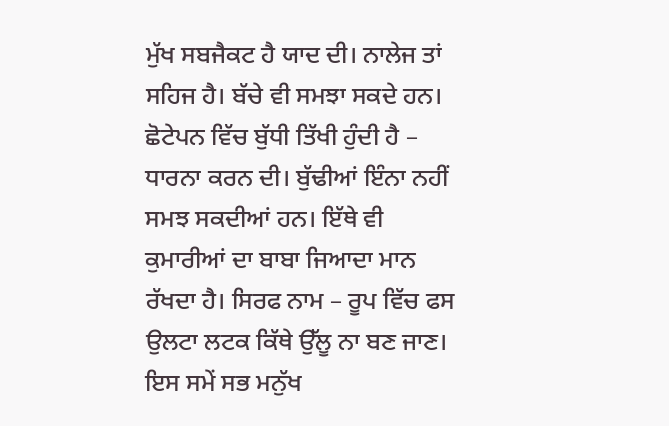ਮੁੱਖ ਸਬਜੈਕਟ ਹੈ ਯਾਦ ਦੀ। ਨਾਲੇਜ ਤਾਂ ਸਹਿਜ ਹੈ। ਬੱਚੇ ਵੀ ਸਮਝਾ ਸਕਦੇ ਹਨ। ਛੋਟੇਪਨ ਵਿੱਚ ਬੁੱਧੀ ਤਿੱਖੀ ਹੁੰਦੀ ਹੈ – ਧਾਰਨਾ ਕਰਨ ਦੀ। ਬੁੱਢੀਆਂ ਇੰਨਾ ਨਹੀਂ ਸਮਝ ਸਕਦੀਆਂ ਹਨ। ਇੱਥੇ ਵੀ ਕੁਮਾਰੀਆਂ ਦਾ ਬਾਬਾ ਜਿਆਦਾ ਮਾਨ ਰੱਖਦਾ ਹੈ। ਸਿਰਫ ਨਾਮ – ਰੂਪ ਵਿੱਚ ਫਸ ਉਲਟਾ ਲਟਕ ਕਿੱਥੇ ਉੱਲੂ ਨਾ ਬਣ ਜਾਣ। ਇਸ ਸਮੇਂ ਸਭ ਮਨੁੱਖ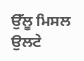ਉੱਲੂ ਮਿਸਲ ਉਲਟੇ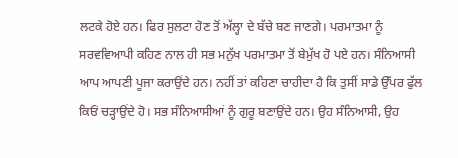ਲਟਕੇ ਹੋਏ ਹਨ। ਫਿਰ ਸੁਲਟਾ ਹੋਣ ਤੋਂ ਅੱਲ੍ਹਾ ਦੇ ਬੱਚੇ ਬਣ ਜਾਣਗੇ। ਪਰਮਾਤਮਾ ਨੂੰ ਸਰਵਵਿਆਪੀ ਕਹਿਣ ਨਾਲ ਹੀ ਸਭ ਮਨੁੱਖ ਪਰਮਾਤਮਾ ਤੋਂ ਬੇਮੁੱਖ ਹੋ ਪਏ ਹਨ। ਸੰਨਿਆਸੀ ਆਪ ਆਪਣੀ ਪੂਜਾ ਕਰਾਉਂਦੇ ਹਨ। ਨਹੀਂ ਤਾਂ ਕਹਿਣਾ ਚਾਹੀਦਾ ਹੈ ਕਿ ਤੁਸੀਂ ਸਾਡੇ ਉੱਪਰ ਫੁੱਲ ਕਿਓਂ ਚੜ੍ਹਾਉਂਦੇ ਹੋ। ਸਭ ਸੰਨਿਆਸੀਆਂ ਨੂੰ ਗੁਰੂ ਬਣਾਉਂਦੇ ਹਨ। ਉਹ ਸੰਨਿਆਸੀ, ਉਹ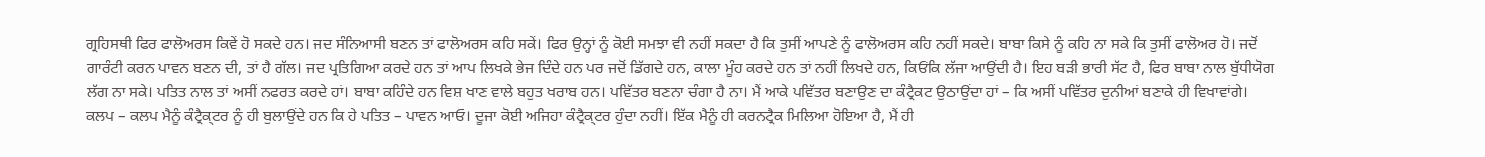ਗ੍ਰਹਿਸਥੀ ਫਿਰ ਫਾਲੋਅਰਸ ਕਿਵੇਂ ਹੋ ਸਕਦੇ ਹਨ। ਜਦ ਸੰਨਿਆਸੀ ਬਣਨ ਤਾਂ ਫਾਲੋਅਰਸ ਕਹਿ ਸਕੇਂ। ਫਿਰ ਉਨ੍ਹਾਂ ਨੂੰ ਕੋਈ ਸਮਝਾ ਵੀ ਨਹੀਂ ਸਕਦਾ ਹੈ ਕਿ ਤੁਸੀਂ ਆਪਣੇ ਨੂੰ ਫਾਲੋਅਰਸ ਕਹਿ ਨਹੀਂ ਸਕਦੇ। ਬਾਬਾ ਕਿਸੇ ਨੂੰ ਕਹਿ ਨਾ ਸਕੇ ਕਿ ਤੁਸੀਂ ਫਾਲੋਅਰ ਹੋ। ਜਦੋਂ ਗਾਰੰਟੀ ਕਰਨ ਪਾਵਨ ਬਣਨ ਦੀ, ਤਾਂ ਹੈ ਗੱਲ। ਜਦ ਪ੍ਰਤਿਗਿਆ ਕਰਦੇ ਹਨ ਤਾਂ ਆਪ ਲਿਖਕੇ ਭੇਜ ਦਿੰਦੇ ਹਨ ਪਰ ਜਦੋਂ ਡਿੱਗਦੇ ਹਨ, ਕਾਲਾ ਮੂੰਹ ਕਰਦੇ ਹਨ ਤਾਂ ਨਹੀਂ ਲਿਖਦੇ ਹਨ, ਕਿਓਂਕਿ ਲੱਜਾ ਆਉਂਦੀ ਹੈ। ਇਹ ਬੜੀ ਭਾਰੀ ਸੱਟ ਹੈ, ਫਿਰ ਬਾਬਾ ਨਾਲ ਬੁੱਧੀਯੋਗ ਲੱਗ ਨਾ ਸਕੇ। ਪਤਿਤ ਨਾਲ ਤਾਂ ਅਸੀਂ ਨਫਰਤ ਕਰਦੇ ਹਾਂ। ਬਾਬਾ ਕਹਿੰਦੇ ਹਨ ਵਿਸ਼ ਖਾਣ ਵਾਲੇ ਬਹੁਤ ਖਰਾਬ ਹਨ। ਪਵਿੱਤਰ ਬਣਨਾ ਚੰਗਾ ਹੈ ਨਾ। ਮੈਂ ਆਕੇ ਪਵਿੱਤਰ ਬਣਾਉਣ ਦਾ ਕੰਟ੍ਰੈਕਟ ਉਠਾਉਂਦਾ ਹਾਂ – ਕਿ ਅਸੀਂ ਪਵਿੱਤਰ ਦੁਨੀਆਂ ਬਣਾਕੇ ਹੀ ਵਿਖਾਵਾਂਗੇ। ਕਲਪ – ਕਲਪ ਮੈਨੂੰ ਕੰਟ੍ਰੈਕ੍ਟਰ ਨੂੰ ਹੀ ਬੁਲਾਉਂਦੇ ਹਨ ਕਿ ਹੇ ਪਤਿਤ – ਪਾਵਨ ਆਓ। ਦੂਜਾ ਕੋਈ ਅਜਿਹਾ ਕੰਟ੍ਰੈਕ੍ਟਰ ਹੁੰਦਾ ਨਹੀਂ। ਇੱਕ ਮੈਨੂੰ ਹੀ ਕਰਨਟ੍ਰੈਕ ਮਿਲਿਆ ਹੋਇਆ ਹੈ, ਮੈਂ ਹੀ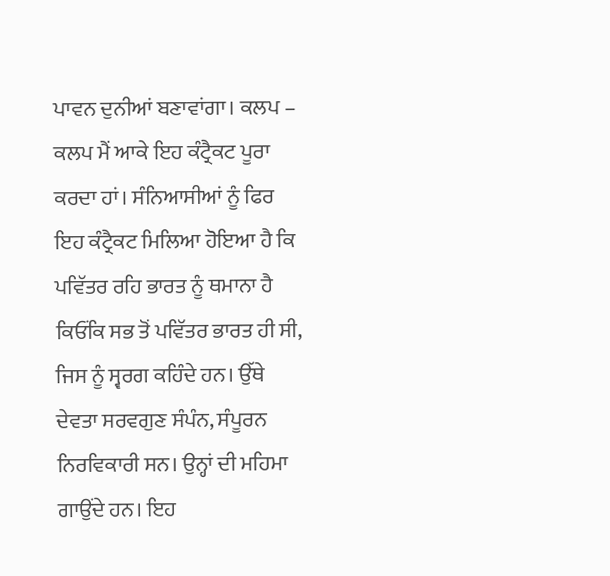ਪਾਵਨ ਦੁਨੀਆਂ ਬਣਾਵਾਂਗਾ। ਕਲਪ – ਕਲਪ ਮੈਂ ਆਕੇ ਇਹ ਕੰਟ੍ਰੈਕਟ ਪੂਰਾ ਕਰਦਾ ਹਾਂ। ਸੰਨਿਆਸੀਆਂ ਨੂੰ ਫਿਰ ਇਹ ਕੰਟ੍ਰੈਕਟ ਮਿਲਿਆ ਹੋਇਆ ਹੈ ਕਿ ਪਵਿੱਤਰ ਰਹਿ ਭਾਰਤ ਨੂੰ ਥਮਾਨਾ ਹੈ ਕਿਓਂਕਿ ਸਭ ਤੋਂ ਪਵਿੱਤਰ ਭਾਰਤ ਹੀ ਸੀ, ਜਿਸ ਨੂੰ ਸ੍ਵਰਗ ਕਹਿੰਦੇ ਹਨ। ਉੱਥੇ ਦੇਵਤਾ ਸਰਵਗੁਣ ਸੰਪੰਨ, ਸੰਪੂਰਨ ਨਿਰਵਿਕਾਰੀ ਸਨ। ਉਨ੍ਹਾਂ ਦੀ ਮਹਿਮਾ ਗਾਉਂਦੇ ਹਨ। ਇਹ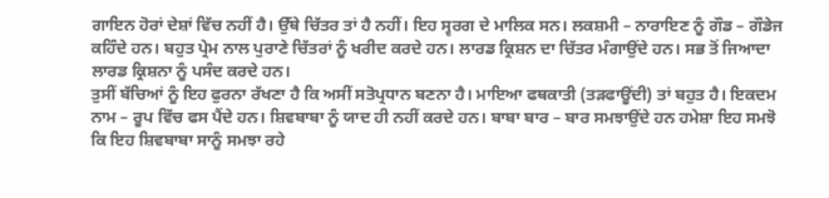ਗਾਇਨ ਹੋਰਾਂ ਦੇਸ਼ਾਂ ਵਿੱਚ ਨਹੀਂ ਹੈ। ਉੱਥੇ ਚਿੱਤਰ ਤਾਂ ਹੈ ਨਹੀਂ। ਇਹ ਸ੍ਵਰਗ ਦੇ ਮਾਲਿਕ ਸਨ। ਲਕਸ਼ਮੀ – ਨਾਰਾਇਣ ਨੂੰ ਗੌਡ – ਗੌਡੇਜ ਕਹਿੰਦੇ ਹਨ। ਬਹੁਤ ਪ੍ਰੇਮ ਨਾਲ ਪੁਰਾਣੇ ਚਿੱਤਰਾਂ ਨੂੰ ਖਰੀਦ ਕਰਦੇ ਹਨ। ਲਾਰਡ ਕ੍ਰਿਸ਼ਨ ਦਾ ਚਿੱਤਰ ਮੰਗਾਉਂਦੇ ਹਨ। ਸਭ ਤੋਂ ਜਿਆਦਾ ਲਾਰਡ ਕ੍ਰਿਸ਼ਨਾ ਨੂੰ ਪਸੰਦ ਕਰਦੇ ਹਨ।
ਤੁਸੀਂ ਬੱਚਿਆਂ ਨੂੰ ਇਹ ਫੁਰਨਾ ਰੱਖਣਾ ਹੈ ਕਿ ਅਸੀਂ ਸਤੋਪ੍ਰਧਾਨ ਬਣਨਾ ਹੈ। ਮਾਇਆ ਫਥਕਾਤੀ (ਤੜਫਾਊਂਦੀ) ਤਾਂ ਬਹੁਤ ਹੈ। ਇਕਦਮ ਨਾਮ – ਰੂਪ ਵਿੱਚ ਫਸ ਪੈਂਦੇ ਹਨ। ਸ਼ਿਵਬਾਬਾ ਨੂੰ ਯਾਦ ਹੀ ਨਹੀਂ ਕਰਦੇ ਹਨ। ਬਾਬਾ ਬਾਰ – ਬਾਰ ਸਮਝਾਉਂਦੇ ਹਨ ਹਮੇਸ਼ਾ ਇਹ ਸਮਝੋ ਕਿ ਇਹ ਸ਼ਿਵਬਾਬਾ ਸਾਨੂੰ ਸਮਝਾ ਰਹੇ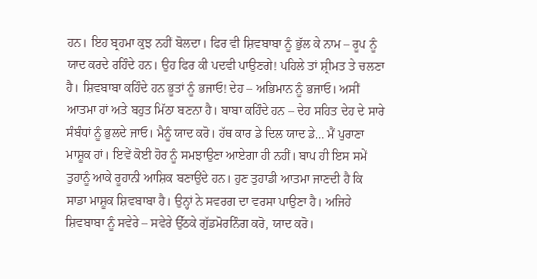ਹਨ। ਇਹ ਬ੍ਰਹਮਾ ਕੁਝ ਨਹੀਂ ਬੋਲਦਾ। ਫਿਰ ਵੀ ਸ਼ਿਵਬਾਬਾ ਨੂੰ ਭੁੱਲ ਕੇ ਨਾਮ – ਰੂਪ ਨੂੰ ਯਾਦ ਕਰਦੇ ਰਹਿੰਦੇ ਹਨ। ਉਹ ਫਿਰ ਕੀ ਪਦਵੀ ਪਾਉਣਗੇ! ਪਹਿਲੇ ਤਾਂ ਸ਼੍ਰੀਮਤ ਤੇ ਚਲਣਾ ਹੈ। ਸ਼ਿਵਬਾਬਾ ਕਹਿੰਦੇ ਹਨ ਭੂਤਾਂ ਨੂੰ ਭਜਾਓ! ਦੇਹ – ਅਭਿਮਾਨ ਨੂੰ ਭਜਾਓ। ਅਸੀਂ ਆਤਮਾ ਹਾਂ ਅਤੇ ਬਹੁਤ ਮਿੱਠਾ ਬਣਨਾ ਹੈ। ਬਾਬਾ ਕਹਿੰਦੇ ਹਨ – ਦੇਹ ਸਹਿਤ ਦੇਹ ਦੇ ਸਾਰੇ ਸੰਬੰਧਾਂ ਨੂੰ ਭੁਲਦੇ ਜਾਓ। ਮੈਨੂੰ ਯਾਦ ਕਰੋ। ਹੱਥ ਕਾਰ ਡੇ ਦਿਲ ਯਾਦ ਡੇ… ਮੈਂ ਪੁਰਾਣਾ ਮਾਸ਼ੂਕ ਹਾਂ। ਇਵੇਂ ਕੋਈ ਹੋਰ ਨੂੰ ਸਮਝਾਉਣਾ ਆਏਗਾ ਹੀ ਨਹੀਂ। ਬਾਪ ਹੀ ਇਸ ਸਮੇਂ ਤੁਹਾਨੂੰ ਆਕੇ ਰੂਹਾਨੀ ਆਸ਼ਿਕ ਬਣਾਉਂਦੇ ਹਨ। ਹੁਣ ਤੁਹਾਡੀ ਆਤਮਾ ਜਾਣਦੀ ਹੈ ਕਿ ਸਾਡਾ ਮਾਸ਼ੂਕ ਸ਼ਿਵਬਾਬਾ ਹੈ। ਉਨ੍ਹਾਂ ਨੇ ਸਵਰਗ ਦਾ ਵਰਸਾ ਪਾਉਣਾ ਹੈ। ਅਜਿਹੇ ਸ਼ਿਵਬਾਬਾ ਨੂੰ ਸਵੇਰੇ – ਸਵੇਰੇ ਉੱਠਕੇ ਗੁੱਡਮੋਰਨਿੰਗ ਕਰੋ, ਯਾਦ ਕਰੋ।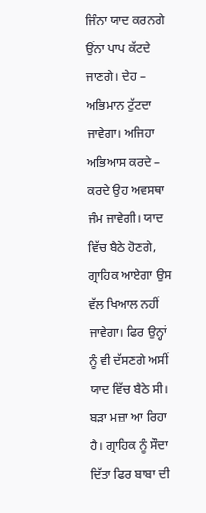ਜਿੰਨਾ ਯਾਦ ਕਰਨਗੇ ਉਂਨਾ ਪਾਪ ਕੱਟਦੇ ਜਾਣਗੇ। ਦੇਹ – ਅਭਿਮਾਨ ਟੁੱਟਦਾ ਜਾਵੇਗਾ। ਅਜਿਹਾ ਅਭਿਆਸ ਕਰਦੇ – ਕਰਦੇ ਉਹ ਅਵਸਥਾ ਜੰਮ ਜਾਵੇਗੀ। ਯਾਦ ਵਿੱਚ ਬੈਠੇ ਹੋਣਗੇ, ਗ੍ਰਾਹਿਕ ਆਏਗਾ ਉਸ ਵੱਲ ਖਿਆਲ ਨਹੀਂ ਜਾਵੇਗਾ। ਫਿਰ ਉਨ੍ਹਾਂ ਨੂੰ ਵੀ ਦੱਸਣਗੇ ਅਸੀਂ ਯਾਦ ਵਿੱਚ ਬੈਠੇ ਸੀ। ਬੜਾ ਮਜ਼ਾ ਆ ਰਿਹਾ ਹੈ। ਗ੍ਰਾਹਿਕ ਨੂੰ ਸੌਦਾ ਦਿੱਤਾ ਫਿਰ ਬਾਬਾ ਦੀ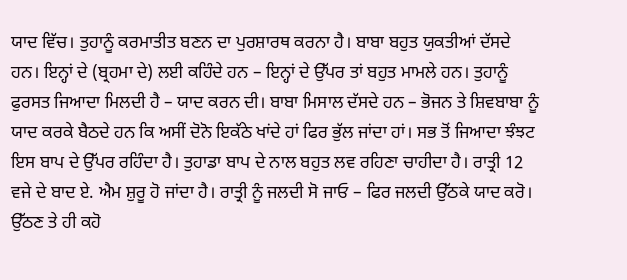ਯਾਦ ਵਿੱਚ। ਤੁਹਾਨੂੰ ਕਰਮਾਤੀਤ ਬਣਨ ਦਾ ਪੁਰਸ਼ਾਰਥ ਕਰਨਾ ਹੈ। ਬਾਬਾ ਬਹੁਤ ਯੁਕਤੀਆਂ ਦੱਸਦੇ ਹਨ। ਇਨ੍ਹਾਂ ਦੇ (ਬ੍ਰਹਮਾ ਦੇ) ਲਈ ਕਹਿੰਦੇ ਹਨ – ਇਨ੍ਹਾਂ ਦੇ ਉੱਪਰ ਤਾਂ ਬਹੁਤ ਮਾਮਲੇ ਹਨ। ਤੁਹਾਨੂੰ ਫੁਰਸਤ ਜਿਆਦਾ ਮਿਲਦੀ ਹੈ – ਯਾਦ ਕਰਨ ਦੀ। ਬਾਬਾ ਮਿਸਾਲ ਦੱਸਦੇ ਹਨ – ਭੋਜਨ ਤੇ ਸ਼ਿਵਬਾਬਾ ਨੂੰ ਯਾਦ ਕਰਕੇ ਬੈਠਦੇ ਹਨ ਕਿ ਅਸੀਂ ਦੋਨੋ ਇਕੱਠੇ ਖਾਂਦੇ ਹਾਂ ਫਿਰ ਭੁੱਲ ਜਾਂਦਾ ਹਾਂ। ਸਭ ਤੋਂ ਜਿਆਦਾ ਝੰਝਟ ਇਸ ਬਾਪ ਦੇ ਉੱਪਰ ਰਹਿੰਦਾ ਹੈ। ਤੁਹਾਡਾ ਬਾਪ ਦੇ ਨਾਲ ਬਹੁਤ ਲਵ ਰਹਿਣਾ ਚਾਹੀਦਾ ਹੈ। ਰਾਤ੍ਰੀ 12 ਵਜੇ ਦੇ ਬਾਦ ਏ. ਐਮ ਸ਼ੁਰੂ ਹੋ ਜਾਂਦਾ ਹੈ। ਰਾਤ੍ਰੀ ਨੂੰ ਜਲਦੀ ਸੋ ਜਾਓ – ਫਿਰ ਜਲਦੀ ਉੱਠਕੇ ਯਾਦ ਕਰੋ। ਉੱਠਣ ਤੇ ਹੀ ਕਹੋ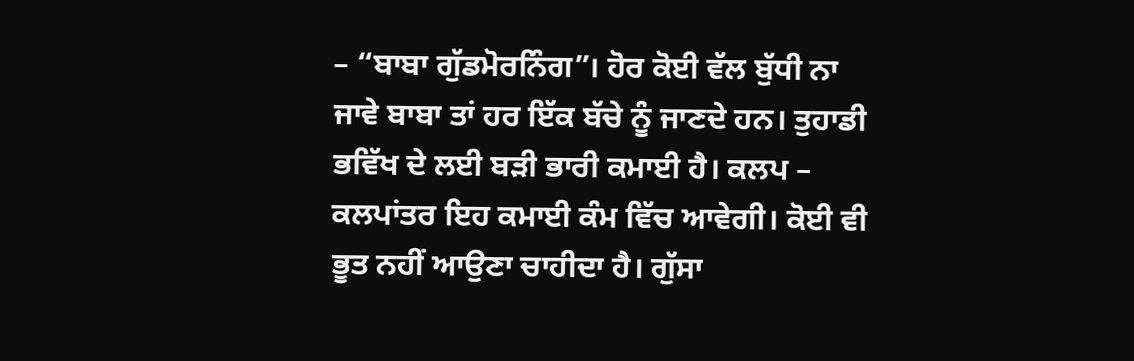– “ਬਾਬਾ ਗੁੱਡਮੋਰਨਿੰਗ”। ਹੋਰ ਕੋਈ ਵੱਲ ਬੁੱਧੀ ਨਾ ਜਾਵੇ ਬਾਬਾ ਤਾਂ ਹਰ ਇੱਕ ਬੱਚੇ ਨੂੰ ਜਾਣਦੇ ਹਨ। ਤੁਹਾਡੀ ਭਵਿੱਖ ਦੇ ਲਈ ਬੜੀ ਭਾਰੀ ਕਮਾਈ ਹੈ। ਕਲਪ – ਕਲਪਾਂਤਰ ਇਹ ਕਮਾਈ ਕੰਮ ਵਿੱਚ ਆਵੇਗੀ। ਕੋਈ ਵੀ ਭੂਤ ਨਹੀਂ ਆਉਣਾ ਚਾਹੀਦਾ ਹੈ। ਗੁੱਸਾ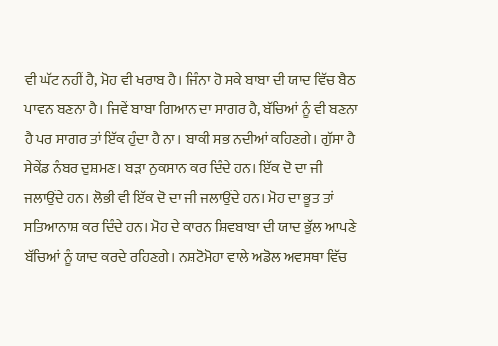ਵੀ ਘੱਟ ਨਹੀਂ ਹੈ, ਮੋਹ ਵੀ ਖਰਾਬ ਹੈ। ਜਿੰਨਾ ਹੋ ਸਕੇ ਬਾਬਾ ਦੀ ਯਾਦ ਵਿੱਚ ਬੈਠ ਪਾਵਨ ਬਣਨਾ ਹੈ। ਜਿਵੇਂ ਬਾਬਾ ਗਿਆਨ ਦਾ ਸਾਗਰ ਹੈ, ਬੱਚਿਆਂ ਨੂੰ ਵੀ ਬਣਨਾ ਹੈ ਪਰ ਸਾਗਰ ਤਾਂ ਇੱਕ ਹੁੰਦਾ ਹੈ ਨਾ। ਬਾਕੀ ਸਭ ਨਦੀਆਂ ਕਹਿਣਗੇ। ਗੁੱਸਾ ਹੈ ਸੇਕੇਂਡ ਨੰਬਰ ਦੁਸ਼ਮਣ। ਬੜਾ ਨੁਕਸਾਨ ਕਰ ਦਿੰਦੇ ਹਨ। ਇੱਕ ਦੋ ਦਾ ਜੀ ਜਲਾਉਂਦੇ ਹਨ। ਲੋਭੀ ਵੀ ਇੱਕ ਦੋ ਦਾ ਜੀ ਜਲਾਉਂਦੇ ਹਨ। ਮੋਹ ਦਾ ਭੂਤ ਤਾਂ ਸਤਿਆਨਾਸ਼ ਕਰ ਦਿੰਦੇ ਹਨ। ਮੋਹ ਦੇ ਕਾਰਨ ਸ਼ਿਵਬਾਬਾ ਦੀ ਯਾਦ ਭੁੱਲ ਆਪਣੇ ਬੱਚਿਆਂ ਨੂੰ ਯਾਦ ਕਰਦੇ ਰਹਿਣਗੇ। ਨਸ਼ਟੋਮੋਹਾ ਵਾਲੇ ਅਡੋਲ ਅਵਸਥਾ ਵਿੱਚ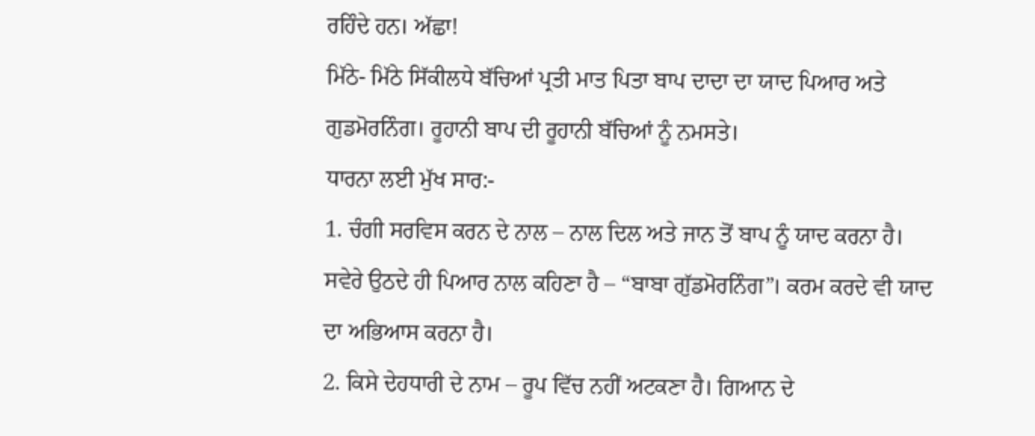ਰਹਿੰਦੇ ਹਨ। ਅੱਛਾ!
ਮਿੱਠੇ- ਮਿੱਠੇ ਸਿੱਕੀਲਧੇ ਬੱਚਿਆਂ ਪ੍ਰਤੀ ਮਾਤ ਪਿਤਾ ਬਾਪ ਦਾਦਾ ਦਾ ਯਾਦ ਪਿਆਰ ਅਤੇ ਗੁਡਮੋਰਨਿੰਗ। ਰੂਹਾਨੀ ਬਾਪ ਦੀ ਰੂਹਾਨੀ ਬੱਚਿਆਂ ਨੂੰ ਨਮਸਤੇ।
ਧਾਰਨਾ ਲਈ ਮੁੱਖ ਸਾਰ:-
1. ਚੰਗੀ ਸਰਵਿਸ ਕਰਨ ਦੇ ਨਾਲ – ਨਾਲ ਦਿਲ ਅਤੇ ਜਾਨ ਤੋਂ ਬਾਪ ਨੂੰ ਯਾਦ ਕਰਨਾ ਹੈ। ਸਵੇਰੇ ਉਠਦੇ ਹੀ ਪਿਆਰ ਨਾਲ ਕਹਿਣਾ ਹੈ – “ਬਾਬਾ ਗੁੱਡਮੋਰਨਿੰਗ”। ਕਰਮ ਕਰਦੇ ਵੀ ਯਾਦ ਦਾ ਅਭਿਆਸ ਕਰਨਾ ਹੈ।
2. ਕਿਸੇ ਦੇਹਧਾਰੀ ਦੇ ਨਾਮ – ਰੂਪ ਵਿੱਚ ਨਹੀਂ ਅਟਕਣਾ ਹੈ। ਗਿਆਨ ਦੇ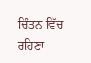ਚਿੰਤਨ ਵਿੱਚ ਰਹਿਣਾ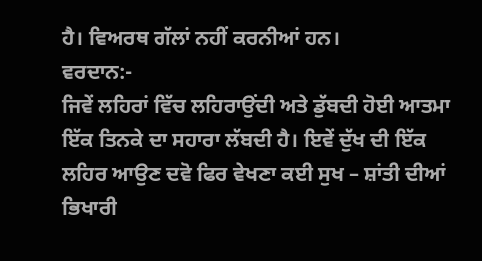ਹੈ। ਵਿਅਰਥ ਗੱਲਾਂ ਨਹੀਂ ਕਰਨੀਆਂ ਹਨ।
ਵਰਦਾਨ:-
ਜਿਵੇਂ ਲਹਿਰਾਂ ਵਿੱਚ ਲਹਿਰਾਉਂਦੀ ਅਤੇ ਡੁੱਬਦੀ ਹੋਈ ਆਤਮਾ ਇੱਕ ਤਿਨਕੇ ਦਾ ਸਹਾਰਾ ਲੱਬਦੀ ਹੈ। ਇਵੇਂ ਦੁੱਖ ਦੀ ਇੱਕ ਲਹਿਰ ਆਉਣ ਦਵੋ ਫਿਰ ਵੇਖਣਾ ਕਈ ਸੁਖ – ਸ਼ਾਂਤੀ ਦੀਆਂ ਭਿਖਾਰੀ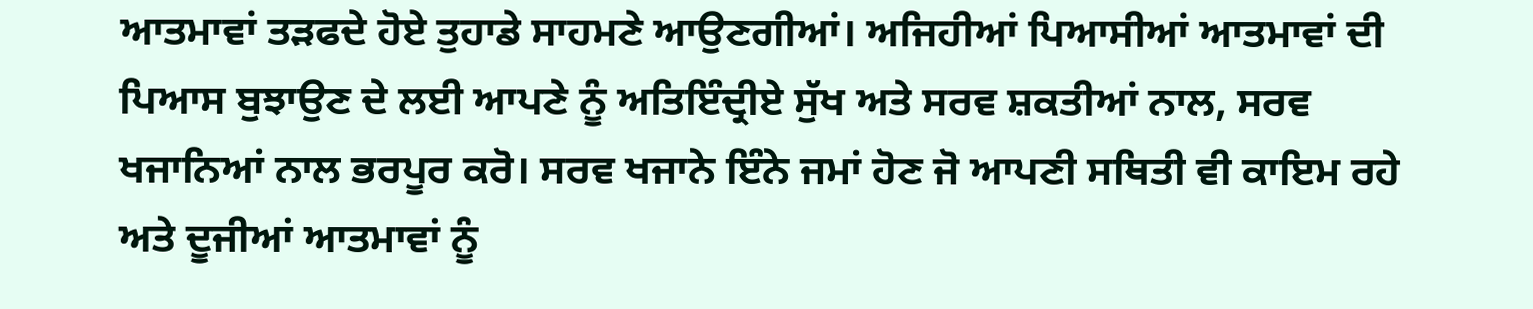ਆਤਮਾਵਾਂ ਤੜਫਦੇ ਹੋਏ ਤੁਹਾਡੇ ਸਾਹਮਣੇ ਆਉਣਗੀਆਂ। ਅਜਿਹੀਆਂ ਪਿਆਸੀਆਂ ਆਤਮਾਵਾਂ ਦੀ ਪਿਆਸ ਬੁਝਾਉਣ ਦੇ ਲਈ ਆਪਣੇ ਨੂੰ ਅਤਿਇੰਦ੍ਰੀਏ ਸੁੱਖ ਅਤੇ ਸਰਵ ਸ਼ਕਤੀਆਂ ਨਾਲ, ਸਰਵ ਖਜਾਨਿਆਂ ਨਾਲ ਭਰਪੂਰ ਕਰੋ। ਸਰਵ ਖਜਾਨੇ ਇੰਨੇ ਜਮਾਂ ਹੋਣ ਜੋ ਆਪਣੀ ਸਥਿਤੀ ਵੀ ਕਾਇਮ ਰਹੇ ਅਤੇ ਦੂਜੀਆਂ ਆਤਮਾਵਾਂ ਨੂੰ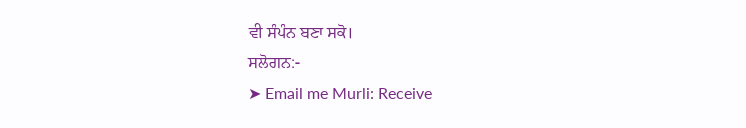ਵੀ ਸੰਪੰਨ ਬਣਾ ਸਕੋ।
ਸਲੋਗਨ:-
➤ Email me Murli: Receive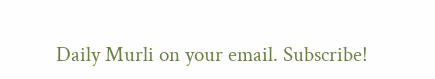Daily Murli on your email. Subscribe!